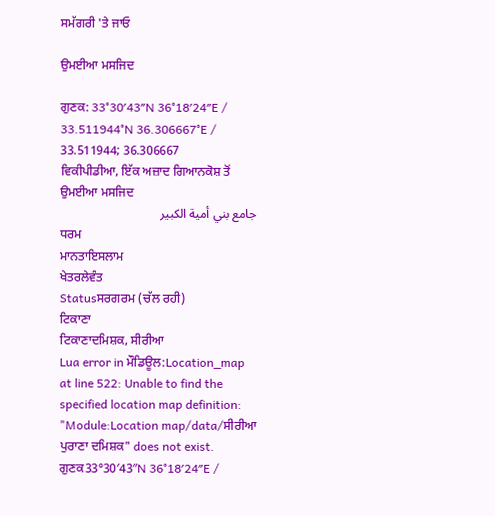ਸਮੱਗਰੀ 'ਤੇ ਜਾਓ

ਉਮਈਆ ਮਸਜਿਦ

ਗੁਣਕ: 33°30′43″N 36°18′24″E / 33.511944°N 36.306667°E / 33.511944; 36.306667
ਵਿਕੀਪੀਡੀਆ, ਇੱਕ ਅਜ਼ਾਦ ਗਿਆਨਕੋਸ਼ ਤੋਂ
ਉਮਈਆ ਮਸਜਿਦ
جامع بني أمية الكبير
ਧਰਮ
ਮਾਨਤਾਇਸਲਾਮ
ਖੇਤਰਲੇਵੰਤ
Statusਸਰਗਰਮ (ਚੱਲ ਰਹੀ)
ਟਿਕਾਣਾ
ਟਿਕਾਣਾਦਮਿਸ਼ਕ, ਸੀਰੀਆ
Lua error in ਮੌਡਿਊਲ:Location_map at line 522: Unable to find the specified location map definition: "Module:Location map/data/ਸੀਰੀਆ ਪੁਰਾਣਾ ਦਮਿਸ਼ਕ" does not exist.
ਗੁਣਕ33°30′43″N 36°18′24″E /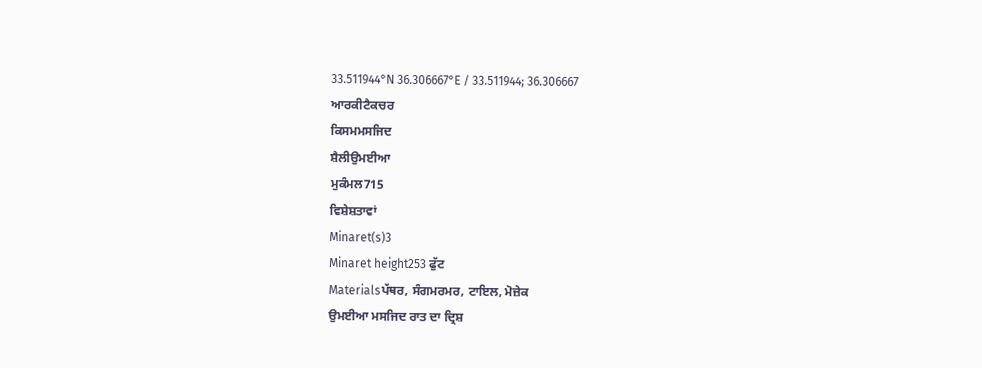33.511944°N 36.306667°E / 33.511944; 36.306667
ਆਰਕੀਟੈਕਚਰ
ਕਿਸਮਮਸਜਿਦ
ਸ਼ੈਲੀਉਮਈਆ
ਮੁਕੰਮਲ715
ਵਿਸ਼ੇਸ਼ਤਾਵਾਂ
Minaret(s)3
Minaret height253 ਫੁੱਟ
Materialsਪੱਥਰ, ਸੰਗਮਰਮਰ, ਟਾਇਲ, ਮੋਜ਼ੇਕ
ਉਮਈਆ ਮਸਜਿਦ ਰਾਤ ਦਾ ਦ੍ਰਿਸ਼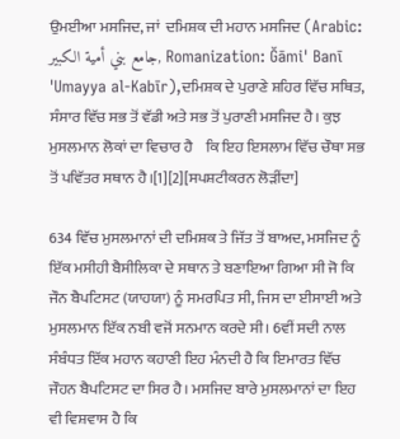ਉਮਈਆ ਮਸਜਿਦ, ਜਾਂ  ਦਮਿਸ਼ਕ ਦੀ ਮਹਾਨ ਮਸਜਿਦ (Arabic: جامع بني أمية الكبير, Romanization: Ğāmi' Banī 'Umayya al-Kabīr),ਦਮਿਸ਼ਕ ਦੇ ਪੁਰਾਣੇ ਸ਼ਹਿਰ ਵਿੱਚ ਸਥਿਤ, ਸੰਸਾਰ ਵਿੱਚ ਸਭ ਤੋਂ ਵੱਡੀ ਅਤੇ ਸਭ ਤੋਂ ਪੁਰਾਣੀ ਮਸਜਿਦ ਹੈ। ਕੁਝ ਮੁਸਲਮਾਨ ਲੋਕਾਂ ਦਾ ਵਿਚਾਰ ਹੈ    ਕਿ ਇਹ ਇਸਲਾਮ ਵਿੱਚ ਚੌਥਾ ਸਭ ਤੋਂ ਪਵਿੱਤਰ ਸਥਾਨ ਹੈ।[1][2][ਸਪਸ਼ਟੀਕਰਨ ਲੋੜੀਂਦਾ]

634 ਵਿੱਚ ਮੁਸਲਮਾਨਾਂ ਦੀ ਦਮਿਸ਼ਕ ਤੇ ਜਿੱਤ ਤੋਂ ਬਾਅਦ, ਮਸਜਿਦ ਨੂੰ ਇੱਕ ਮਸੀਹੀ ਬੈਸੀਲਿਕਾ ਦੇ ਸਥਾਨ ਤੇ ਬਣਾਇਆ ਗਿਆ ਸੀ ਜੋ ਕਿ ਜੌਨ ਬੈਪਟਿਸਟ (ਯਾਹਯਾ) ਨੂੰ ਸਮਰਪਿਤ ਸੀ, ਜਿਸ ਦਾ ਈਸਾਈ ਅਤੇ ਮੁਸਲਮਾਨ ਇੱਕ ਨਬੀ ਵਜੋਂ ਸਨਮਾਨ ਕਰਦੇ ਸੀ। 6ਵੀਂ ਸਦੀ ਨਾਲ ਸੰਬੰਧਤ ਇੱਕ ਮਹਾਨ ਕਹਾਣੀ ਇਹ ਮੰਨਦੀ ਹੈ ਕਿ ਇਮਾਰਤ ਵਿੱਚ ਜੌਹਨ ਬੈਪਟਿਸਟ ਦਾ ਸਿਰ ਹੈ। ਮਸਜਿਦ ਬਾਰੇ ਮੁਸਲਮਾਨਾਂ ਦਾ ਇਹ ਵੀ ਵਿਸ਼ਵਾਸ ਹੈ ਕਿ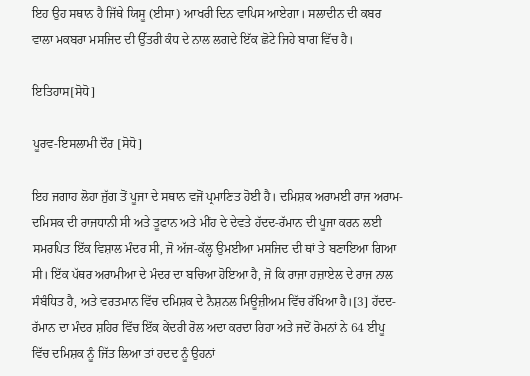ਇਹ ਉਹ ਸਥਾਨ ਹੈ ਜਿੱਥੇ ਯਿਸੂ (ਈਸਾ) ਆਖਰੀ ਦਿਨ ਵਾਪਿਸ ਆਏਗਾ। ਸਲਾਦੀਨ ਦੀ ਕਬਰ  ਵਾਲਾ ਮਕਬਰਾ ਮਸਜਿਦ ਦੀ ਉੱਤਰੀ ਕੰਧ ਦੇ ਨਾਲ ਲਗਦੇ ਇੱਕ ਛੋਟੇ ਜਿਹੇ ਬਾਗ ਵਿੱਚ ਹੈ।

ਇਤਿਹਾਸ[ਸੋਧੋ]

ਪੂਰਵ-ਇਸਲਾਮੀ ਦੌਰ [ਸੋਧੋ]

ਇਹ ਜਗਾਹ ਲੋਹਾ ਜੁੱਗ ਤੋਂ ਪੂਜਾ ਦੇ ਸਥਾਨ ਵਜੋਂ ਪ੍ਰਮਾਣਿਤ ਹੋਈ ਹੈ। ਦਮਿਸ਼ਕ ਅਰਾਮਈ ਰਾਜ ਅਰਾਮ-ਦਮਿਸਕ ਦੀ ਰਾਜਧਾਨੀ ਸੀ ਅਤੇ ਤੂਫਾਨ ਅਤੇ ਮੀਂਹ ਦੇ ਦੇਵਤੇ ਹੱਦਦ-ਰੱਮਾਨ ਦੀ ਪੂਜਾ ਕਰਨ ਲਈ ਸਮਰਪਿਤ ਇੱਕ ਵਿਸ਼ਾਲ ਮੰਦਰ ਸੀ, ਜੋ ਅੱਜ-ਕੱਲ੍ਹ ਉਮਈਆ ਮਸਜਿਦ ਦੀ ਥਾਂ ਤੇ ਬਣਾਇਆ ਗਿਆ ਸੀ। ਇੱਕ ਪੱਥਰ ਅਰਾਮੀਆ ਦੇ ਮੰਦਰ ਦਾ ਬਚਿਆ ਹੋਇਆ ਹੈ, ਜੋ ਕਿ ਰਾਜਾ ਹਜ਼ਾਏਲ ਦੇ ਰਾਜ ਨਾਲ ਸੰਬੰਧਿਤ ਹੈ, ਅਤੇ ਵਰਤਮਾਨ ਵਿੱਚ ਦਮਿਸ਼ਕ ਦੇ ਨੈਸ਼ਨਲ ਮਿਊਜ਼ੀਅਮ ਵਿੱਚ ਰੱਖਿਆ ਹੈ।[3] ਹੱਦਦ-ਰੱਮਾਨ ਦਾ ਮੰਦਰ ਸ਼ਹਿਰ ਵਿੱਚ ਇੱਕ ਕੇਂਦਰੀ ਰੋਲ ਅਦਾ ਕਰਦਾ ਰਿਹਾ ਅਤੇ ਜਦੋਂ ਰੋਮਨਾਂ ਨੇ 64 ਈਪੂ ਵਿੱਚ ਦਮਿਸ਼ਕ ਨੂੰ ਜਿੱਤ ਲਿਆ ਤਾਂ ਹਦਦ ਨੂੰ ਉਹਨਾਂ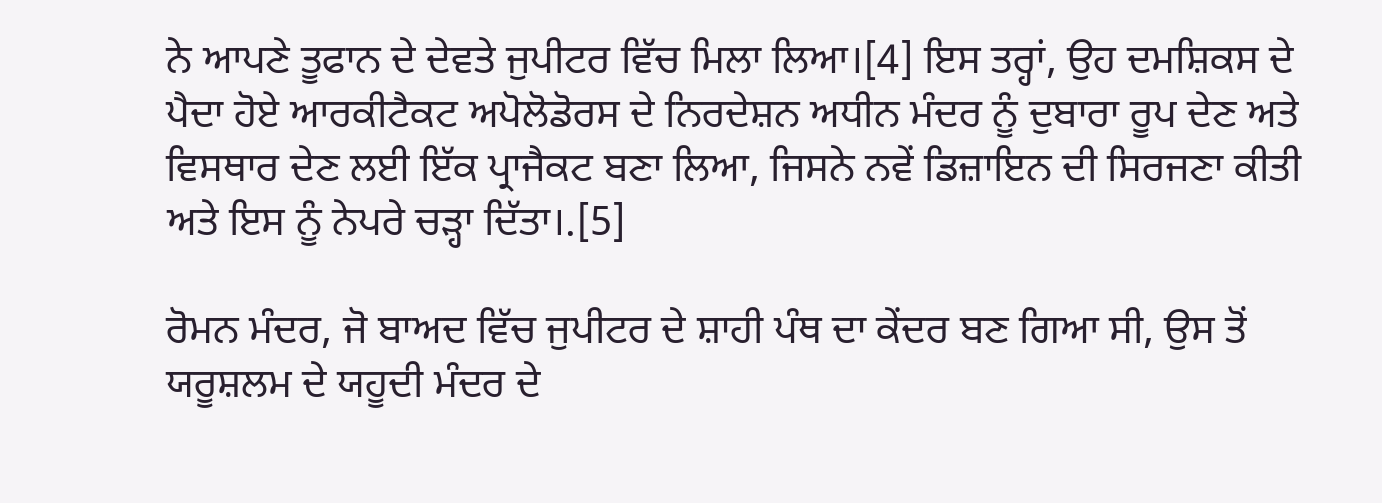ਨੇ ਆਪਣੇ ਤੂਫਾਨ ਦੇ ਦੇਵਤੇ ਜੁਪੀਟਰ ਵਿੱਚ ਮਿਲਾ ਲਿਆ।[4] ਇਸ ਤਰ੍ਹਾਂ, ਉਹ ਦਮਸ਼ਿਕਸ ਦੇ ਪੈਦਾ ਹੋਏ ਆਰਕੀਟੈਕਟ ਅਪੋਲੋਡੋਰਸ ਦੇ ਨਿਰਦੇਸ਼ਨ ਅਧੀਨ ਮੰਦਰ ਨੂੰ ਦੁਬਾਰਾ ਰੂਪ ਦੇਣ ਅਤੇ ਵਿਸਥਾਰ ਦੇਣ ਲਈ ਇੱਕ ਪ੍ਰਾਜੈਕਟ ਬਣਾ ਲਿਆ, ਜਿਸਨੇ ਨਵੇਂ ਡਿਜ਼ਾਇਨ ਦੀ ਸਿਰਜਣਾ ਕੀਤੀ ਅਤੇ ਇਸ ਨੂੰ ਨੇਪਰੇ ਚੜ੍ਹਾ ਦਿੱਤਾ।.[5]

ਰੋਮਨ ਮੰਦਰ, ਜੋ ਬਾਅਦ ਵਿੱਚ ਜੁਪੀਟਰ ਦੇ ਸ਼ਾਹੀ ਪੰਥ ਦਾ ਕੇਂਦਰ ਬਣ ਗਿਆ ਸੀ, ਉਸ ਤੋਂ ਯਰੂਸ਼ਲਮ ਦੇ ਯਹੂਦੀ ਮੰਦਰ ਦੇ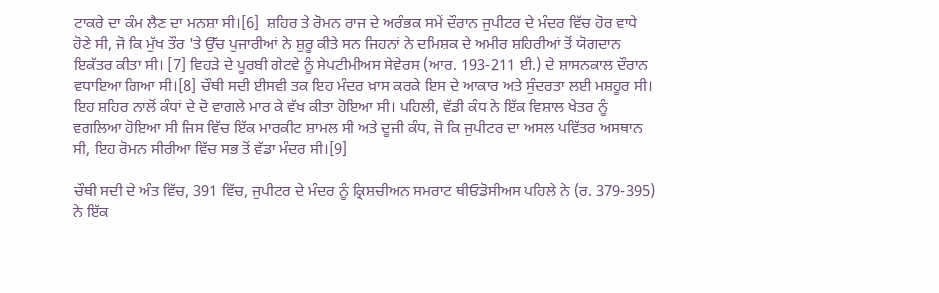ਟਾਕਰੇ ਦਾ ਕੰਮ ਲੈਣ ਦਾ ਮਨਸ਼ਾ ਸੀ।[6]  ਸ਼ਹਿਰ ਤੇ ਰੋਮਨ ਰਾਜ ਦੇ ਅਰੰਭਕ ਸਮੇਂ ਦੌਰਾਨ ਜੁਪੀਟਰ ਦੇ ਮੰਦਰ ਵਿੱਚ ਹੋਰ ਵਾਧੇ ਹੋਣੇ ਸੀ, ਜੋ ਕਿ ਮੁੱਖ ਤੌਰ 'ਤੇ ਉੱਚ ਪੁਜਾਰੀਆਂ ਨੇ ਸ਼ੁਰੂ ਕੀਤੇ ਸਨ ਜਿਹਨਾਂ ਨੇ ਦਮਿਸ਼ਕ ਦੇ ਅਮੀਰ ਸ਼ਹਿਰੀਆਂ ਤੋਂ ਯੋਗਦਾਨ ਇਕੱਤਰ ਕੀਤਾ ਸੀ। [7] ਵਿਹੜੇ ਦੇ ਪੂਰਬੀ ਗੇਟਵੇ ਨੂੰ ਸੇਪਟੀਮੀਅਸ ਸੇਵੇਰਸ (ਆਰ. 193-211 ਈ.) ਦੇ ਸ਼ਾਸਨਕਾਲ ਦੌਰਾਨ ਵਧਾਇਆ ਗਿਆ ਸੀ।[8] ਚੌਥੀ ਸਦੀ ਈਸਵੀ ਤਕ ਇਹ ਮੰਦਰ ਖ਼ਾਸ ਕਰਕੇ ਇਸ ਦੇ ਆਕਾਰ ਅਤੇ ਸੁੰਦਰਤਾ ਲਈ ਮਸ਼ਹੂਰ ਸੀ। ਇਹ ਸ਼ਹਿਰ ਨਾਲੋਂ ਕੰਧਾਂ ਦੇ ਦੋ ਵਾਗਲੇ ਮਾਰ ਕੇ ਵੱਖ ਕੀਤਾ ਹੋਇਆ ਸੀ। ਪਹਿਲੀ, ਵੱਡੀ ਕੰਧ ਨੇ ਇੱਕ ਵਿਸ਼ਾਲ ਖੇਤਰ ਨੂੰ ਵਗਲਿਆ ਹੋਇਆ ਸੀ ਜਿਸ ਵਿੱਚ ਇੱਕ ਮਾਰਕੀਟ ਸ਼ਾਮਲ ਸੀ ਅਤੇ ਦੂਜੀ ਕੰਧ, ਜੋ ਕਿ ਜੁਪੀਟਰ ਦਾ ਅਸਲ ਪਵਿੱਤਰ ਅਸਥਾਨ ਸੀ, ਇਹ ਰੋਮਨ ਸੀਰੀਆ ਵਿੱਚ ਸਭ ਤੋਂ ਵੱਡਾ ਮੰਦਰ ਸੀ।[9]

ਚੌਥੀ ਸਦੀ ਦੇ ਅੰਤ ਵਿੱਚ, 391 ਵਿੱਚ, ਜੁਪੀਟਰ ਦੇ ਮੰਦਰ ਨੂੰ ਕ੍ਰਿਸ਼ਚੀਅਨ ਸਮਰਾਟ ਥੀਓਡੋਸੀਅਸ ਪਹਿਲੇ ਨੇ (ਰ. 379-395) ਨੇ ਇੱਕ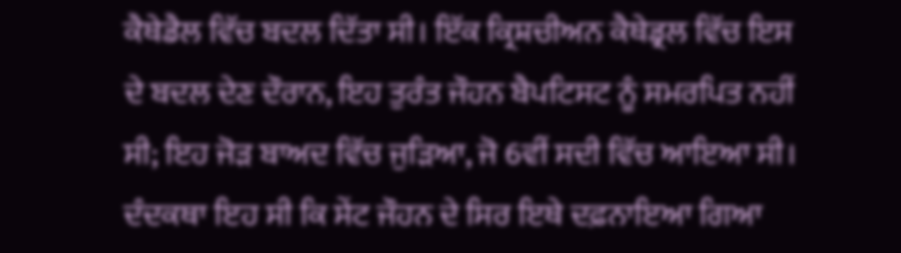ਕੈਥੇਡੈਲ ਵਿੱਚ ਬਦਲ ਦਿੱਤਾ ਸੀ। ਇੱਕ ਕ੍ਰਿਸ਼ਚੀਅਨ ਕੈਥੇਡ੍ਰਲ ਵਿੱਚ ਇਸ ਦੇ ਬਦਲ ਦੇਣ ਦੌਰਾਨ, ਇਹ ਤੁਰੰਤ ਜੌਹਨ ਬੈਪਟਿਸਟ ਨੂੰ ਸਮਰਪਿਤ ਨਹੀਂ ਸੀ; ਇਹ ਜੋੜ ਬਾਅਦ ਵਿੱਚ ਜੁੜਿਆ, ਜੋ 6ਵੀਂ ਸਦੀ ਵਿੱਚ ਆਇਆ ਸੀ। ਦੰਦਕਥਾ ਇਹ ਸੀ ਕਿ ਸੇਂਟ ਜੌਹਨ ਦੇ ਸਿਰ ਇਥੇ ਦਫ਼ਨਾਇਆ ਗਿਆ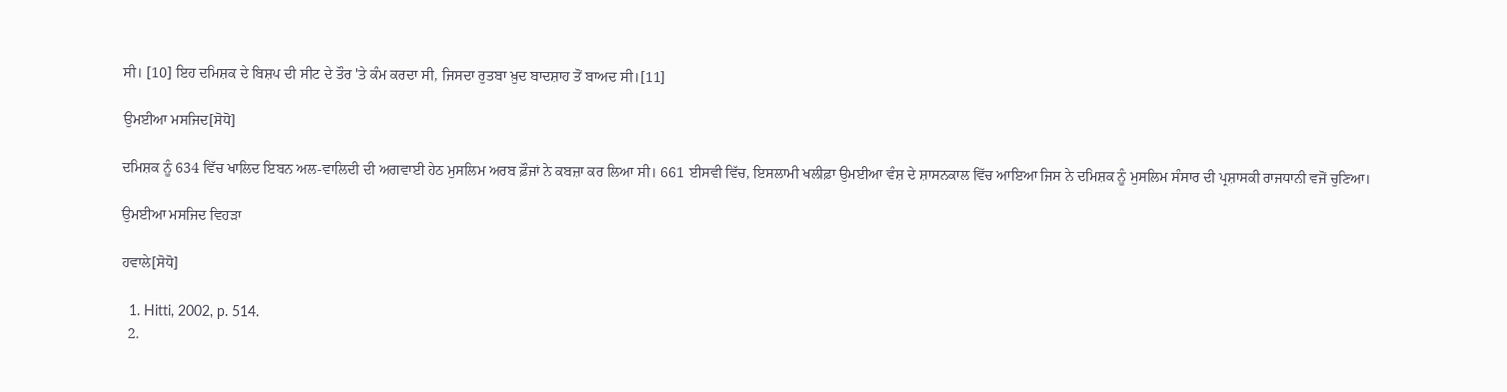ਸੀ। [10] ਇਹ ਦਮਿਸ਼ਕ ਦੇ ਬਿਸ਼ਪ ਦੀ ਸੀਟ ਦੇ ਤੌਰ 'ਤੇ ਕੰਮ ਕਰਦਾ ਸੀ, ਜਿਸਦਾ ਰੁਤਬਾ ਖ਼ੁਦ ਬਾਦਸ਼ਾਹ ਤੋਂ ਬਾਅਦ ਸੀ।[11]

ਉਮਈਆ ਮਸਜਿਦ[ਸੋਧੋ]

ਦਮਿਸ਼ਕ ਨੂੰ 634 ਵਿੱਚ ਖਾਲਿਦ ਇਬਨ ਅਲ-ਵਾਲਿਦੀ ਦੀ ਅਗਵਾਈ ਹੇਠ ਮੁਸਲਿਮ ਅਰਬ ਫ਼ੌਜਾਂ ਨੇ ਕਬਜ਼ਾ ਕਰ ਲਿਆ ਸੀ। 661 ਈਸਵੀ ਵਿੱਚ, ਇਸਲਾਮੀ ਖਲੀਫ਼ਾ ਉਮਈਆ ਵੰਸ਼ ਦੇ ਸ਼ਾਸਨਕਾਲ ਵਿੱਚ ਆਇਆ ਜਿਸ ਨੇ ਦਮਿਸ਼ਕ ਨੂੰ ਮੁਸਲਿਮ ਸੰਸਾਰ ਦੀ ਪ੍ਰਸ਼ਾਸਕੀ ਰਾਜਧਾਨੀ ਵਜੋਂ ਚੁਣਿਆ।

ਉਮਈਆ ਮਸਜਿਦ ਵਿਹੜਾ

ਹਵਾਲੇ[ਸੋਧੋ]

  1. Hitti, 2002, p. 514.
  2.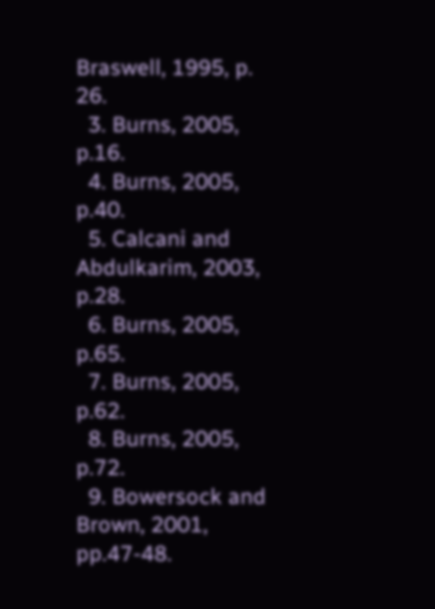Braswell, 1995, p. 26.
  3. Burns, 2005, p.16.
  4. Burns, 2005, p.40.
  5. Calcani and Abdulkarim, 2003, p.28.
  6. Burns, 2005, p.65.
  7. Burns, 2005, p.62.
  8. Burns, 2005, p.72.
  9. Bowersock and Brown, 2001, pp.47-48.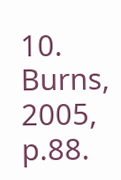10. Burns, 2005, p.88.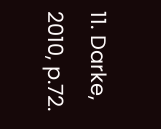11. Darke, 2010, p.72.